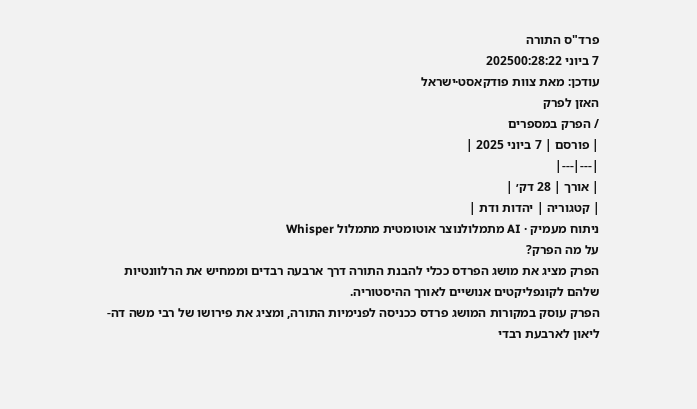פרד"ס התורה
7 ביוני 202500:28:22
עודכן: מאת צוות פודקאסט·ישראל
האזן לפרק
/ הפרק במספרים
| פורסם | 7 ביוני 2025 |
|---|---|
| אורך | 28 דק׳ |
| קטגוריה | יהדות ודת |
ניתוח מעמיק · AI מתמלולנוצר אוטומטית מתמלול Whisper
על מה הפרק?
הפרק מציג את מושג הפרדס ככלי להבנת התורה דרך ארבעה רבדים וממחיש את הרלוונטיות שלהם לקונפליקטים אנושיים לאורך ההיסטוריה.
הפרק עוסק במקורות המושג פרדס ככניסה לפנימיות התורה, ומציג את פירושו של רבי משה דה-ליאון לארבעת רבדי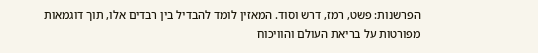הפרשנות: פשט, רמז, דרש וסוד. המאזין לומד להבדיל בין רבדים אלו, תוך דוגמאות מפורטות על בריאת העולם והוויכוח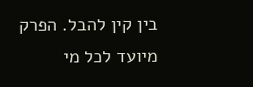בין קין להבל. הפרק מיועד לכל מי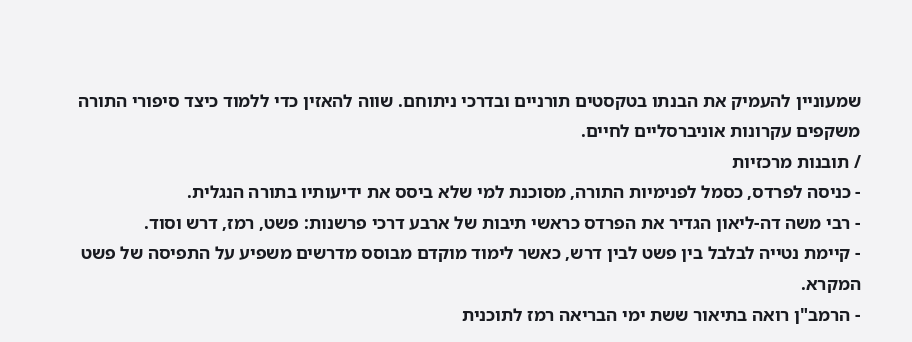שמעוניין להעמיק את הבנתו בטקסטים תורניים ובדרכי ניתוחם. שווה להאזין כדי ללמוד כיצד סיפורי התורה משקפים עקרונות אוניברסליים לחיים.
/ תובנות מרכזיות
- כניסה לפרדס, כסמל לפנימיות התורה, מסוכנת למי שלא ביסס את ידיעותיו בתורה הנגלית.
- רבי משה דה-ליאון הגדיר את הפרדס כראשי תיבות של ארבע דרכי פרשנות: פשט, רמז, דרש וסוד.
- קיימת נטייה לבלבל בין פשט לבין דרש, כאשר לימוד מוקדם מבוסס מדרשים משפיע על התפיסה של פשט המקרא.
- הרמב"ן רואה בתיאור ששת ימי הבריאה רמז לתוכנית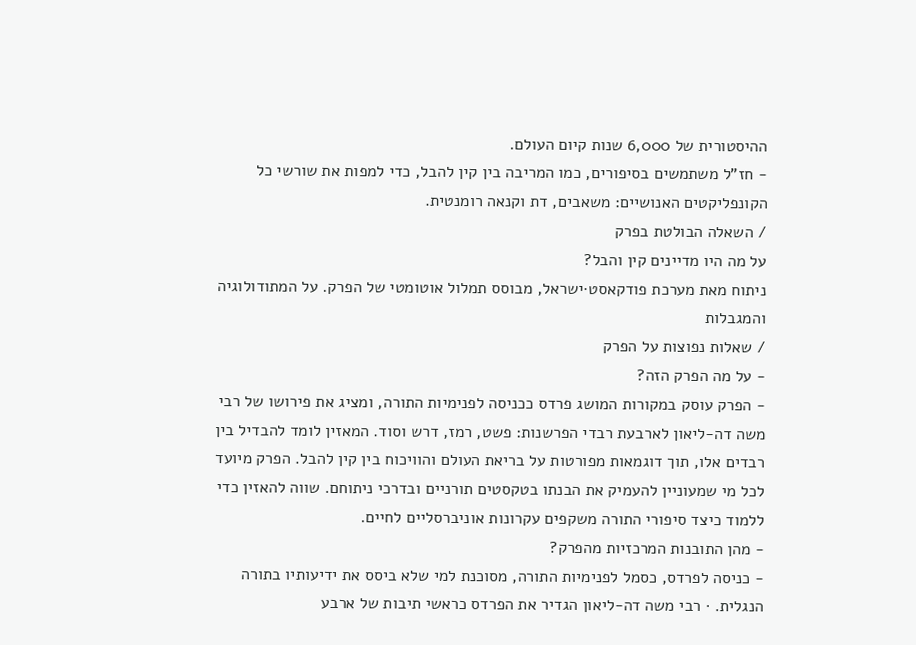ההיסטורית של 6,000 שנות קיום העולם.
- חז"ל משתמשים בסיפורים, כמו המריבה בין קין להבל, כדי למפות את שורשי כל הקונפליקטים האנושיים: משאבים, דת וקנאה רומנטית.
/ השאלה הבולטת בפרק
על מה היו מדיינים קין והבל?
ניתוח מאת מערכת פודקאסט·ישראל, מבוסס תמלול אוטומטי של הפרק. על המתודולוגיה והמגבלות
/ שאלות נפוצות על הפרק
- על מה הפרק הזה?
- הפרק עוסק במקורות המושג פרדס ככניסה לפנימיות התורה, ומציג את פירושו של רבי משה דה-ליאון לארבעת רבדי הפרשנות: פשט, רמז, דרש וסוד. המאזין לומד להבדיל בין רבדים אלו, תוך דוגמאות מפורטות על בריאת העולם והוויכוח בין קין להבל. הפרק מיועד לכל מי שמעוניין להעמיק את הבנתו בטקסטים תורניים ובדרכי ניתוחם. שווה להאזין כדי ללמוד כיצד סיפורי התורה משקפים עקרונות אוניברסליים לחיים.
- מהן התובנות המרכזיות מהפרק?
- כניסה לפרדס, כסמל לפנימיות התורה, מסוכנת למי שלא ביסס את ידיעותיו בתורה הנגלית. · רבי משה דה-ליאון הגדיר את הפרדס כראשי תיבות של ארבע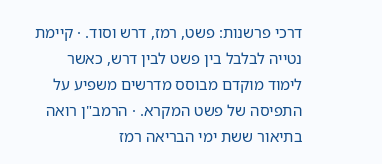דרכי פרשנות: פשט, רמז, דרש וסוד. · קיימת נטייה לבלבל בין פשט לבין דרש, כאשר לימוד מוקדם מבוסס מדרשים משפיע על התפיסה של פשט המקרא. · הרמב"ן רואה בתיאור ששת ימי הבריאה רמז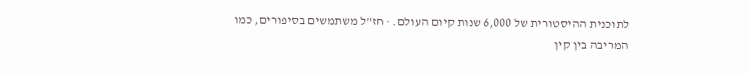לתוכנית ההיסטורית של 6,000 שנות קיום העולם. · חז"ל משתמשים בסיפורים, כמו המריבה בין קין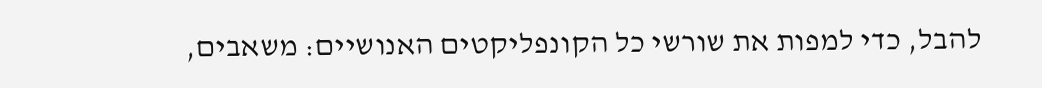להבל, כדי למפות את שורשי כל הקונפליקטים האנושיים: משאבים,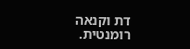דת וקנאה רומנטית.